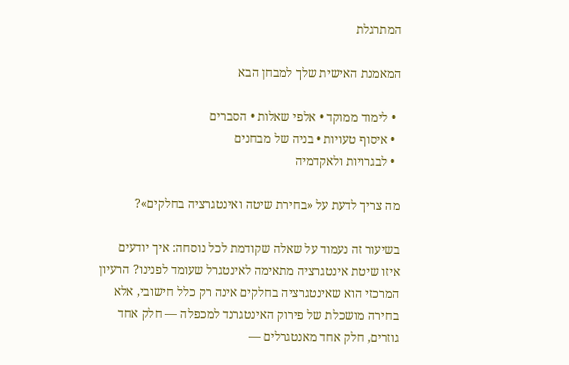המתרגלת

המאמנת האישית שלך למבחן הבא

  • לימוד ממוקד • אלפי שאלות • הסברים
  • איסוף טעויות • בניה של מבחנים
  • לבגרויות ולאקדמיה

מה צריך לדעת על «בחירת שיטה ואינטגרציה בחלקים»?

בשיעור זה נעמוד על שאלה שקודמת לכל נוסחה: איך יודעים איזו שיטת אינטגרציה מתאימה לאינטגרל שעומד לפנינו? הרעיון המרכזי הוא שאינטגרציה בחלקים אינה רק כלל חישובי, אלא בחירה מושכלת של פירוק האינטגרנד למכפלה — חלק אחד גוזרים, חלק אחד מאנטגרלים —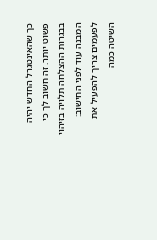כך שהאינטגרל החדש יהיה פשוט יותר. זה חשוב לך כי בבגרות ההצלחה תלויה בזיהוי המבנה עוד לפני החישוב: לפעמים צריך להפעיל את השיטה כמה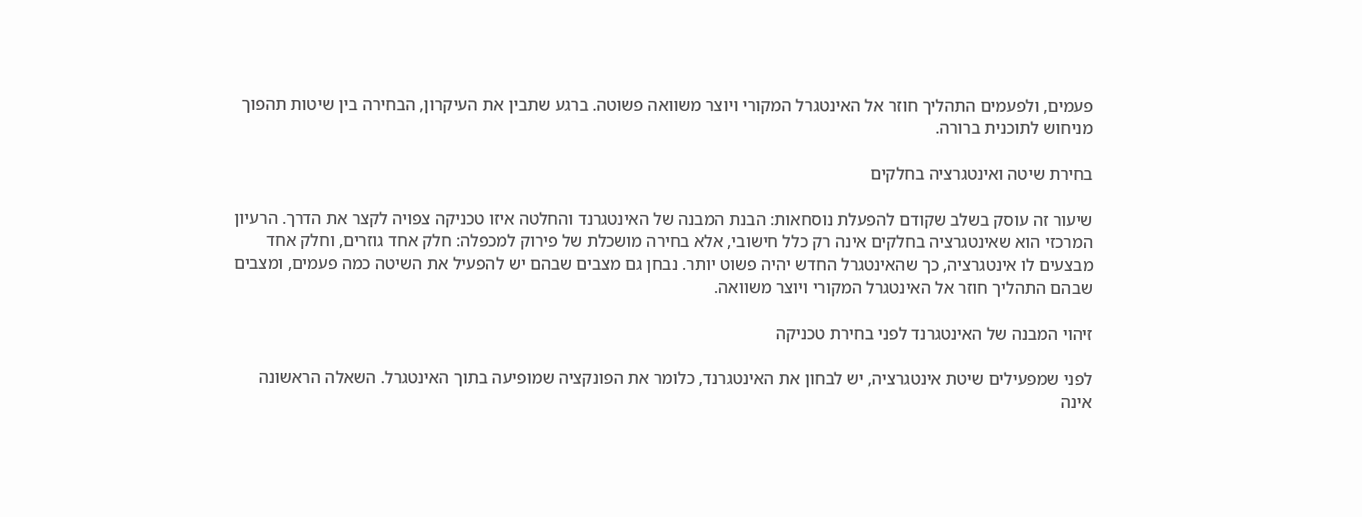פעמים, ולפעמים התהליך חוזר אל האינטגרל המקורי ויוצר משוואה פשוטה. ברגע שתבין את העיקרון, הבחירה בין שיטות תהפוך מניחוש לתוכנית ברורה.

בחירת שיטה ואינטגרציה בחלקים

שיעור זה עוסק בשלב שקודם להפעלת נוסחאות: הבנת המבנה של האינטגרנד והחלטה איזו טכניקה צפויה לקצר את הדרך. הרעיון המרכזי הוא שאינטגרציה בחלקים אינה רק כלל חישובי, אלא בחירה מושכלת של פירוק למכפלה: חלק אחד גוזרים, וחלק אחד מבצעים לו אינטגרציה, כך שהאינטגרל החדש יהיה פשוט יותר. נבחן גם מצבים שבהם יש להפעיל את השיטה כמה פעמים, ומצבים שבהם התהליך חוזר אל האינטגרל המקורי ויוצר משוואה.

זיהוי המבנה של האינטגרנד לפני בחירת טכניקה

לפני שמפעילים שיטת אינטגרציה, יש לבחון את האינטגרנד, כלומר את הפונקציה שמופיעה בתוך האינטגרל. השאלה הראשונה אינה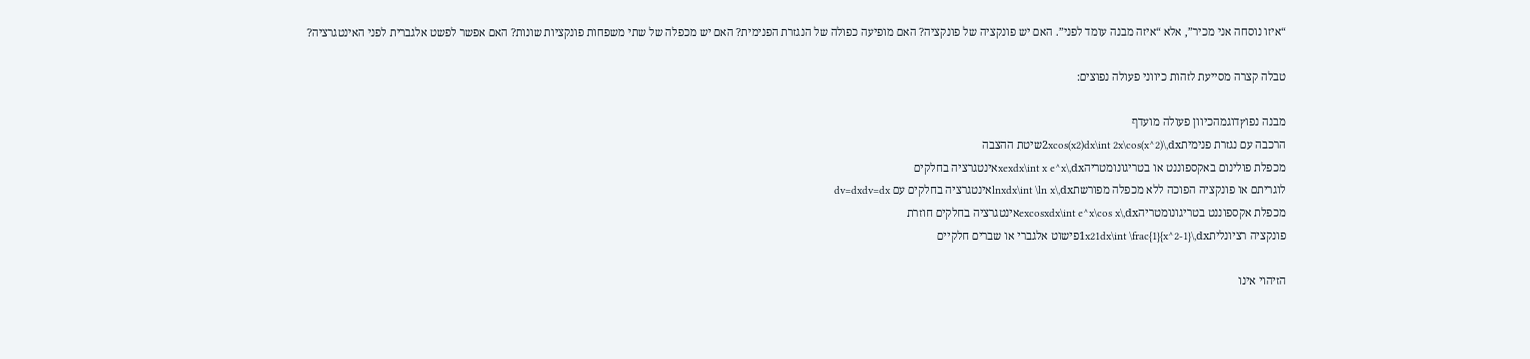“איזו נוסחה אני מכיר”, אלא “איזה מבנה עומד לפני”. האם יש פונקציה של פונקציה? האם מופיעה כפולה של הנגזרת הפנימית? האם יש מכפלה של שתי משפחות פונקציות שונות? האם אפשר לפשט אלגברית לפני האינטגרציה?

טבלה קצרה מסייעת לזהות כיווני פעולה נפוצים:

מבנה נפוץדוגמהכיוון פעולה מועדף
הרכבה עם נגזרת פנימית2xcos(x2)dx\int 2x\cos(x^2)\,dxשיטת ההצבה
מכפלת פולינום באקספוננט או בטריגונומטריהxexdx\int x e^x\,dxאינטגרציה בחלקים
לוגריתם או פונקציה הפוכה ללא מכפלה מפורשתlnxdx\int \ln x\,dxאינטגרציה בחלקים עם dv=dxdv=dx
מכפלת אקספוננט בטריגונומטריהexcosxdx\int e^x\cos x\,dxאינטגרציה בחלקים חוזרת
פונקציה רציונלית1x21dx\int \frac{1}{x^2-1}\,dxפישוט אלגברי או שברים חלקיים

הזיהוי אינו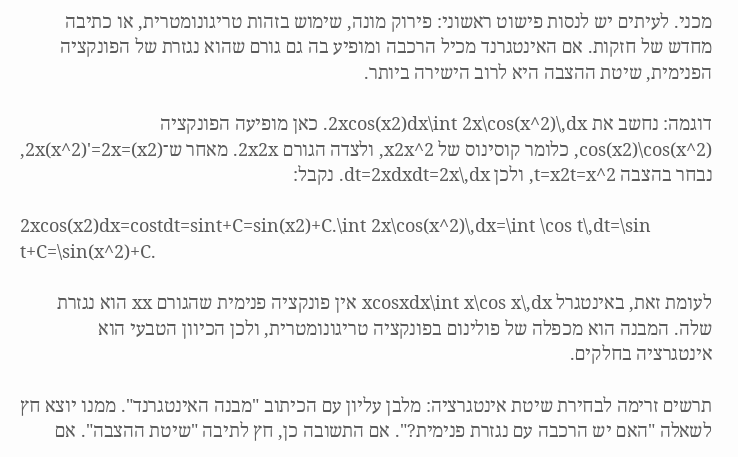מכני. לעיתים יש לנסות פישוט ראשוני: פירוק מונה, שימוש בזהות טריגונומטרית, או כתיבה מחדש של חזקות. אם האינטגרנד מכיל הרכבה ומופיע בה גם גורם שהוא נגזרת של הפונקציה הפנימית, שיטת ההצבה היא לרוב הישירה ביותר.

דוגמה: נחשב את 2xcos(x2)dx\int 2x\cos(x^2)\,dx. כאן מופיעה הפונקציה cos(x2)\cos(x^2), כלומר קוסינוס של x2x^2, ולצדה הגורם 2x2x. מאחר ש־(x2)=2x(x^2)'=2x, נבחר בהצבה t=x2t=x^2, ולכן dt=2xdxdt=2x\,dx. נקבל:

2xcos(x2)dx=costdt=sint+C=sin(x2)+C.\int 2x\cos(x^2)\,dx=\int \cos t\,dt=\sin t+C=\sin(x^2)+C.

לעומת זאת, באינטגרל xcosxdx\int x\cos x\,dx אין פונקציה פנימית שהגורם xx הוא נגזרת שלה. המבנה הוא מכפלה של פולינום בפונקציה טריגונומטרית, ולכן הכיוון הטבעי הוא אינטגרציה בחלקים.

תרשים זרימה לבחירת שיטת אינטגרציה: מלבן עליון עם הכיתוב "מבנה האינטגרנד". ממנו יוצא חץ לשאלה "האם יש הרכבה עם נגזרת פנימית?". אם התשובה כן, חץ לתיבה "שיטת ההצבה". אם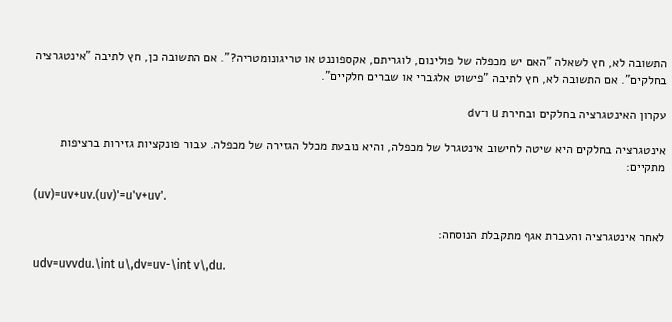התשובה לא, חץ לשאלה "האם יש מכפלה של פולינום, לוגריתם, אקספוננט או טריגונומטריה?". אם התשובה כן, חץ לתיבה "אינטגרציה בחלקים". אם התשובה לא, חץ לתיבה "פישוט אלגברי או שברים חלקיים".

עקרון האינטגרציה בחלקים ובחירת u ו־dv

אינטגרציה בחלקים היא שיטה לחישוב אינטגרל של מכפלה, והיא נובעת מכלל הגזירה של מכפלה. עבור פונקציות גזירות ברציפות מתקיים:

(uv)=uv+uv.(uv)'=u'v+uv'.

לאחר אינטגרציה והעברת אגף מתקבלת הנוסחה:

udv=uvvdu.\int u\,dv=uv-\int v\,du.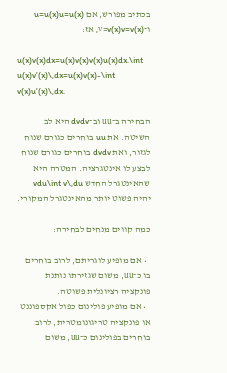בכתיב מפורש, אם u=u(x)u=u(x) ו־v=v(x)v=v(x), אז:

u(x)v(x)dx=u(x)v(x)v(x)u(x)dx.\int u(x)v'(x)\,dx=u(x)v(x)-\int v(x)u'(x)\,dx.

הבחירה ב־uu וב־dvdv היא לב השיטה. את uu בוחרים כגורם שנוח לגזור, ואת dvdv בוחרים כגורם שנוח לבצע לו אינטגרציה. המטרה היא שהאינטגרל החדש vdu\int v\,du יהיה פשוט יותר מהאינטגרל המקורי.

כמה קווים מנחים לבחירה:

  • אם מופיע לוגריתם, לרוב בוחרים בו כ־uu, משום שגזירתו נותנת פונקציה רציונלית פשוטה.
  • אם מופיע פולינום כפול אקספוננט או פונקציה טריגונומטרית, לרוב בוחרים בפולינום כ־uu, משום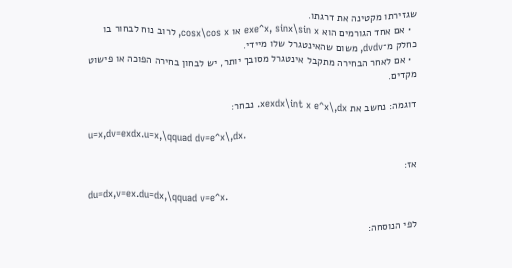שגזירתו מקטינה את דרגתו.
  • אם אחד הגורמים הוא exe^x, sinx\sin x או cosx\cos x, לרוב נוח לבחור בו כחלק מ־dvdv, משום שהאינטגרל שלו מיידי.
  • אם לאחר הבחירה מתקבל אינטגרל מסובך יותר, יש לבחון בחירה הפוכה או פישוט מקדים.

דוגמה: נחשב את xexdx\int x e^x\,dx. נבחר:

u=x,dv=exdx.u=x,\qquad dv=e^x\,dx.

אז:

du=dx,v=ex.du=dx,\qquad v=e^x.

לפי הנוסחה: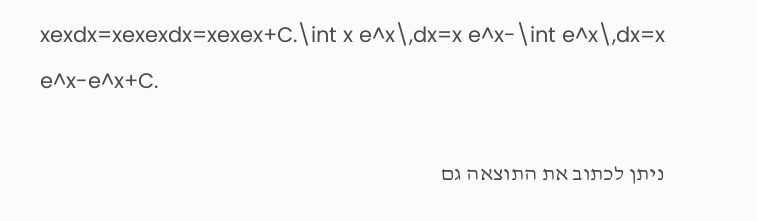xexdx=xexexdx=xexex+C.\int x e^x\,dx=x e^x-\int e^x\,dx=x e^x-e^x+C.

ניתן לכתוב את התוצאה גם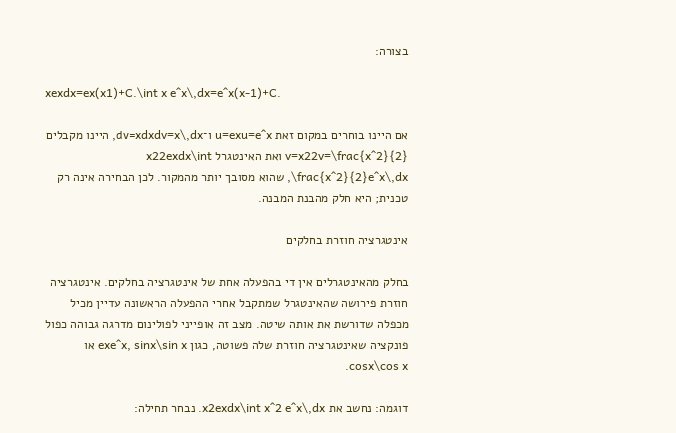בצורה:

xexdx=ex(x1)+C.\int x e^x\,dx=e^x(x-1)+C.

אם היינו בוחרים במקום זאת u=exu=e^x ו־dv=xdxdv=x\,dx, היינו מקבלים v=x22v=\frac{x^2}{2} ואת האינטגרל x22exdx\int \frac{x^2}{2}e^x\,dx, שהוא מסובך יותר מהמקור. לכן הבחירה אינה רק טכנית; היא חלק מהבנת המבנה.

אינטגרציה חוזרת בחלקים

בחלק מהאינטגרלים אין די בהפעלה אחת של אינטגרציה בחלקים. אינטגרציה חוזרת פירושה שהאינטגרל שמתקבל אחרי ההפעלה הראשונה עדיין מכיל מכפלה שדורשת את אותה שיטה. מצב זה אופייני לפולינום מדרגה גבוהה כפול פונקציה שאינטגרציה חוזרת שלה פשוטה, כגון exe^x, sinx\sin x או cosx\cos x.

דוגמה: נחשב את x2exdx\int x^2 e^x\,dx. נבחר תחילה: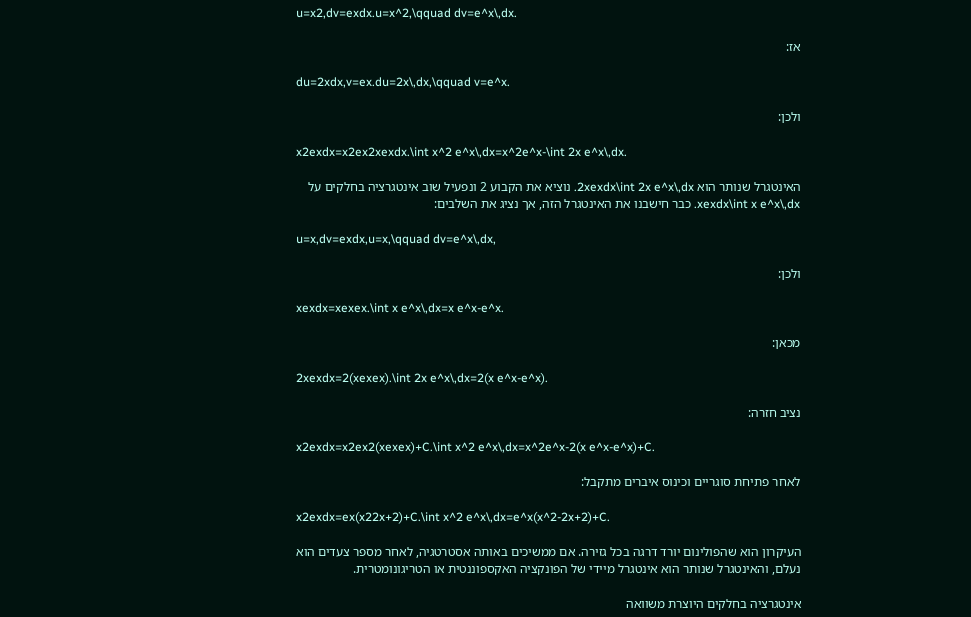u=x2,dv=exdx.u=x^2,\qquad dv=e^x\,dx.

אז:

du=2xdx,v=ex.du=2x\,dx,\qquad v=e^x.

ולכן:

x2exdx=x2ex2xexdx.\int x^2 e^x\,dx=x^2e^x-\int 2x e^x\,dx.

האינטגרל שנותר הוא 2xexdx\int 2x e^x\,dx. נוציא את הקבוע 2 ונפעיל שוב אינטגרציה בחלקים על xexdx\int x e^x\,dx. כבר חישבנו את האינטגרל הזה, אך נציג את השלבים:

u=x,dv=exdx,u=x,\qquad dv=e^x\,dx,

ולכן:

xexdx=xexex.\int x e^x\,dx=x e^x-e^x.

מכאן:

2xexdx=2(xexex).\int 2x e^x\,dx=2(x e^x-e^x).

נציב חזרה:

x2exdx=x2ex2(xexex)+C.\int x^2 e^x\,dx=x^2e^x-2(x e^x-e^x)+C.

לאחר פתיחת סוגריים וכינוס איברים מתקבל:

x2exdx=ex(x22x+2)+C.\int x^2 e^x\,dx=e^x(x^2-2x+2)+C.

העיקרון הוא שהפולינום יורד דרגה בכל גזירה. אם ממשיכים באותה אסטרטגיה, לאחר מספר צעדים הוא נעלם, והאינטגרל שנותר הוא אינטגרל מיידי של הפונקציה האקספוננטית או הטריגונומטרית.

אינטגרציה בחלקים היוצרת משוואה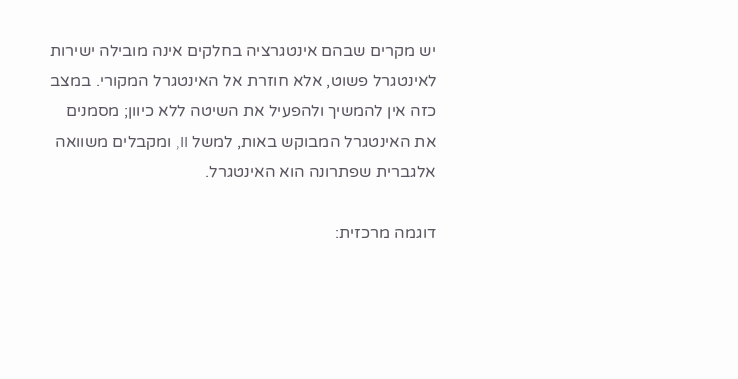יש מקרים שבהם אינטגרציה בחלקים אינה מובילה ישירות לאינטגרל פשוט, אלא חוזרת אל האינטגרל המקורי. במצב כזה אין להמשיך ולהפעיל את השיטה ללא כיוון; מסמנים את האינטגרל המבוקש באות, למשל II, ומקבלים משוואה אלגברית שפתרונה הוא האינטגרל.

דוגמה מרכזית: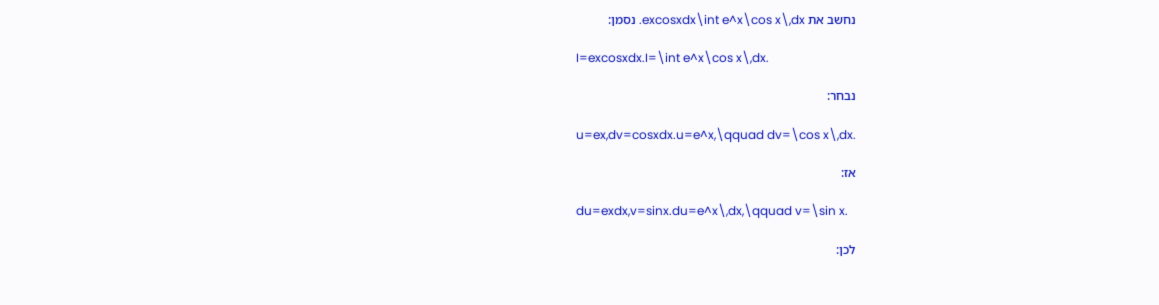נחשב את excosxdx\int e^x\cos x\,dx. נסמן:

I=excosxdx.I=\int e^x\cos x\,dx.

נבחר:

u=ex,dv=cosxdx.u=e^x,\qquad dv=\cos x\,dx.

אז:

du=exdx,v=sinx.du=e^x\,dx,\qquad v=\sin x.

לכן: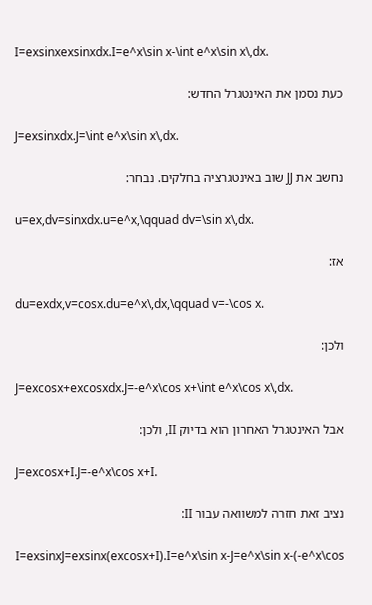I=exsinxexsinxdx.I=e^x\sin x-\int e^x\sin x\,dx.

כעת נסמן את האינטגרל החדש:

J=exsinxdx.J=\int e^x\sin x\,dx.

נחשב את JJ שוב באינטגרציה בחלקים. נבחר:

u=ex,dv=sinxdx.u=e^x,\qquad dv=\sin x\,dx.

אז:

du=exdx,v=cosx.du=e^x\,dx,\qquad v=-\cos x.

ולכן:

J=excosx+excosxdx.J=-e^x\cos x+\int e^x\cos x\,dx.

אבל האינטגרל האחרון הוא בדיוק II, ולכן:

J=excosx+I.J=-e^x\cos x+I.

נציב זאת חזרה למשוואה עבור II:

I=exsinxJ=exsinx(excosx+I).I=e^x\sin x-J=e^x\sin x-(-e^x\cos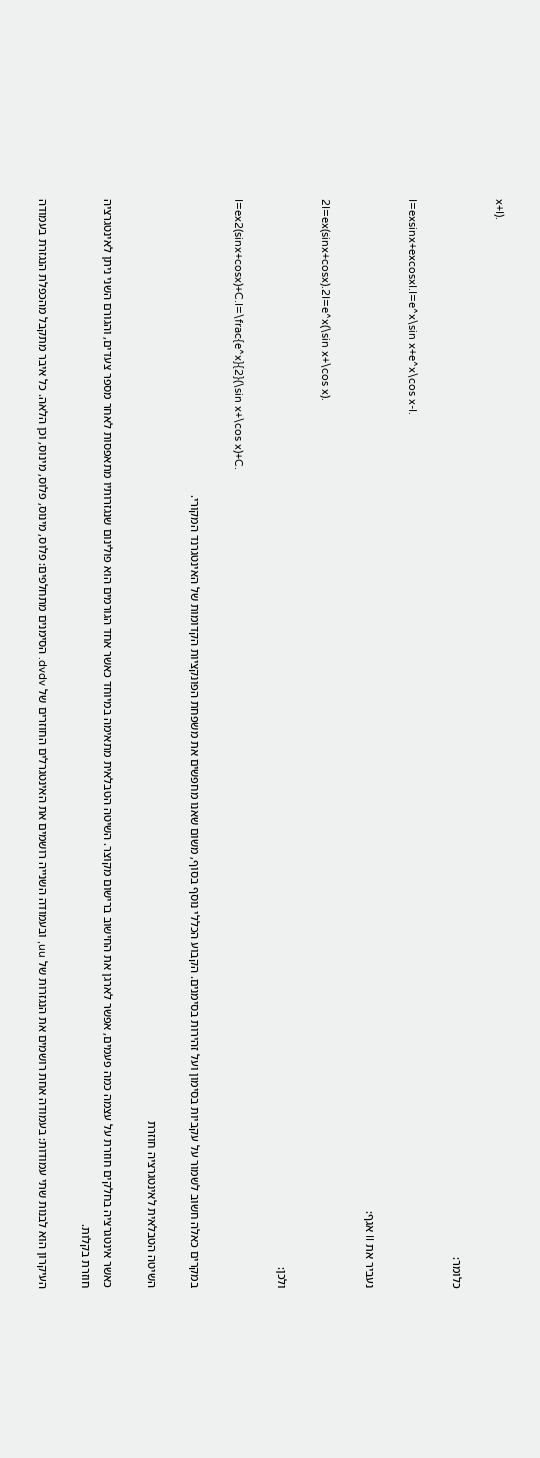x+I).

כלומר:

I=exsinx+excosxI.I=e^x\sin x+e^x\cos x-I.

נעביר את II אגף:

2I=ex(sinx+cosx).2I=e^x(\sin x+\cos x).

ולכן:

I=ex2(sinx+cosx)+C.I=\frac{e^x}{2}(\sin x+\cos x)+C.

במקרים כאלה חשוב לשמור על עקביות בסימון ועל זהירות בסימנים. הקבוע הכללי נוסף בסוף, משום שאנו מחפשים את משפחת הפונקציות הקדומות של האינטגרנד המקורי.

השיטה הטבלאית לאינטגרציה חוזרת

כאשר אינטגרציה בחלקים חוזרת על עצמה כמה פעמים, אפשר לארגן את החישוב ברישום מקוצר. השיטה הטבלאית מתאימה במיוחד כאשר אחד הגורמים הוא פולינום שנגזרותיו מתאפסות לאחר מספר צעדים, והגורם השני ניתן לאינטגרציה חוזרת בקלות.

העיקרון הוא לבנות שתי עמודות: בעמודה אחת רושמים את הנגזרות של uu, ובעמודה השנייה רושמים את האינטגרלים החוזרים של dvdv. הסימנים מתחלפים: פלוס, מינוס, פלוס, מינוס, וכן הלאה. כל איבר מתקבל מהכפלת הנגזרת בעמודה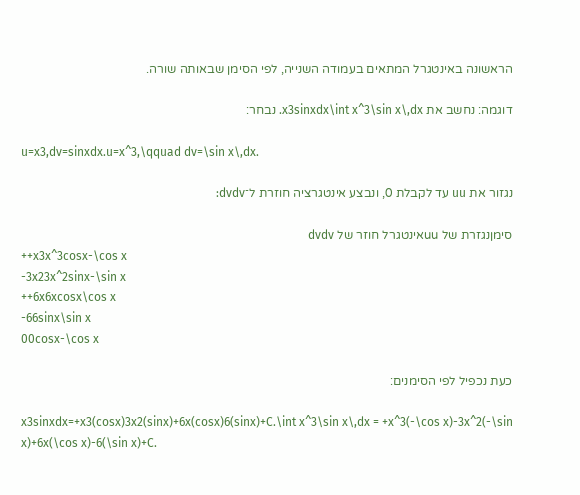הראשונה באינטגרל המתאים בעמודה השנייה, לפי הסימן שבאותה שורה.

דוגמה: נחשב את x3sinxdx\int x^3\sin x\,dx. נבחר:

u=x3,dv=sinxdx.u=x^3,\qquad dv=\sin x\,dx.

נגזור את uu עד לקבלת 0, ונבצע אינטגרציה חוזרת ל־dvdv:

סימןנגזרת של uuאינטגרל חוזר של dvdv
++x3x^3cosx-\cos x
-3x23x^2sinx-\sin x
++6x6xcosx\cos x
-66sinx\sin x
00cosx-\cos x

כעת נכפיל לפי הסימנים:

x3sinxdx=+x3(cosx)3x2(sinx)+6x(cosx)6(sinx)+C.\int x^3\sin x\,dx = +x^3(-\cos x)-3x^2(-\sin x)+6x(\cos x)-6(\sin x)+C.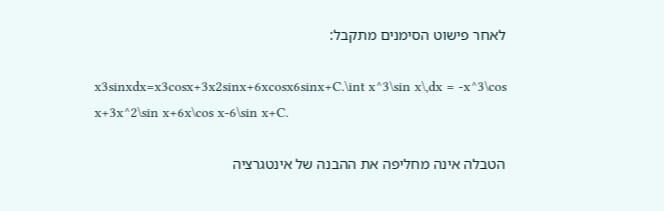לאחר פישוט הסימנים מתקבל:

x3sinxdx=x3cosx+3x2sinx+6xcosx6sinx+C.\int x^3\sin x\,dx = -x^3\cos x+3x^2\sin x+6x\cos x-6\sin x+C.

הטבלה אינה מחליפה את ההבנה של אינטגרציה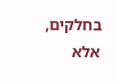בחלקים, אלא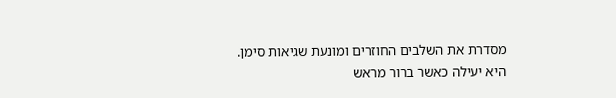מסדרת את השלבים החוזרים ומונעת שגיאות סימן. היא יעילה כאשר ברור מראש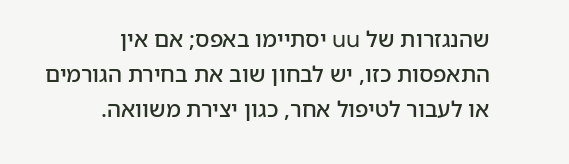שהנגזרות של uu יסתיימו באפס; אם אין התאפסות כזו, יש לבחון שוב את בחירת הגורמים או לעבור לטיפול אחר, כגון יצירת משוואה.